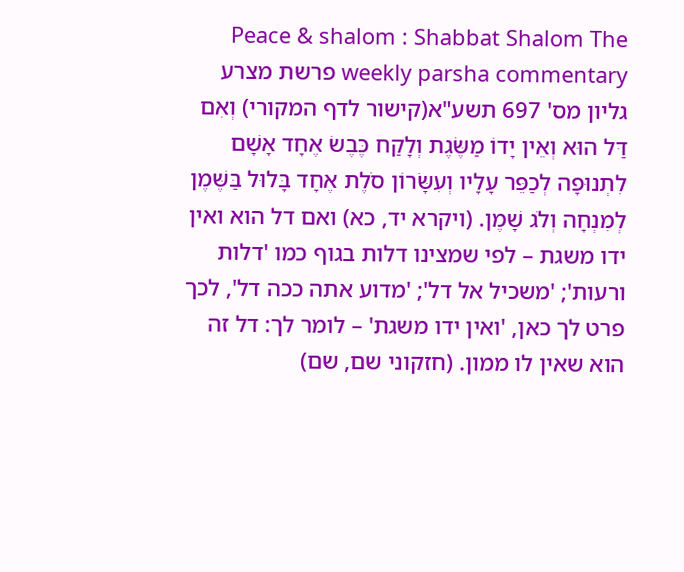Peace & shalom : Shabbat Shalom The weekly parsha commentary פרשת מצרע גליון מס' 697 תשע"א(קישור לדף המקורי) וְאִם דַּל הוּא וְאֵין יָדוֹ מַשֶּׂגֶת וְלָקַח כֶּבֶשׂ אֶחָד אָשָׁם לִתְנוּפָה לְכַפֵּר עָלָיו וְעִשָּׂרוֹן סֹלֶת אֶחָד בָּלוּל בַּשֶּׁמֶן לְמִנְחָה וְלֹג שָׁמֶן. (ויקרא יד, כא) ואם דל הוא ואין ידו משגת – לפי שמצינו דלות בגוף כמו 'דלות ורעות'; 'משכיל אל דל'; 'מדוע אתה ככה דל', לכך פרט לך כאן, 'ואין ידו משגת' – לומר לך: דל זה הוא שאין לו ממון. (חזקוני שם, שם)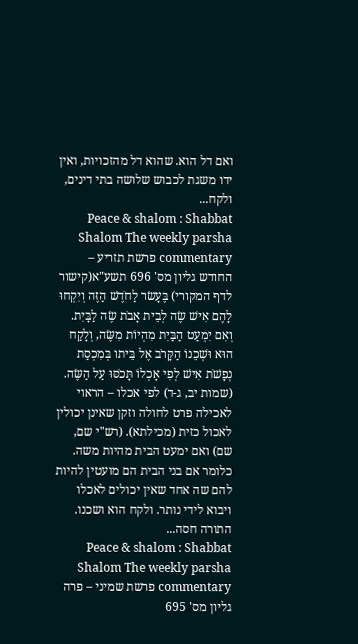ואם דל הוא. שהוא דל מהזכויות, ואין ידו משגת לכבוש שלושה בתי דינים, ולקח...
Peace & shalom : Shabbat Shalom The weekly parsha commentary פרשת תזריע – החודש גליון מס' 696 תשע"א(קישור לדף המקורי) בֶּעָשׂר לַחֹדֶשׁ הַזֶּה וְיִקְחוּ לָהֶם אִישׁ שֶׂה לְבֵית אָבֹת שֶׂה לַבָּיִת. וְאִם יִמְעַט הַבַּיִת מִהְיוֹת מִשֶּׂה, וְלָקַח הוּא וּשְׁכֵנוֹ הַקָּרֹב אֶל בֵּיתו בְּמִכְסַת נְפָשֹׁת אִישׁ לְפִי אָכְלוֹ תָּכֹסּוּ עַל הַשֶּׂה. (שמות יב, ג-ד) לפי אכלו – הראוי לאכילה פרט לחולה וזקן שאינן יכולין לאכול כזית (מכילתא). (רש"י שם, שם) ואם ימעט הבית מהיות משה. כלומר אם בני הבית הם מועטין להיות להם שה אחד שאין יכולים לאכלו ויבוא לידי נותר. ולקח הוא ושכנו. התורה חסה...
Peace & shalom : Shabbat Shalom The weekly parsha commentary פרשת שמיני – פרה גליון מס' 695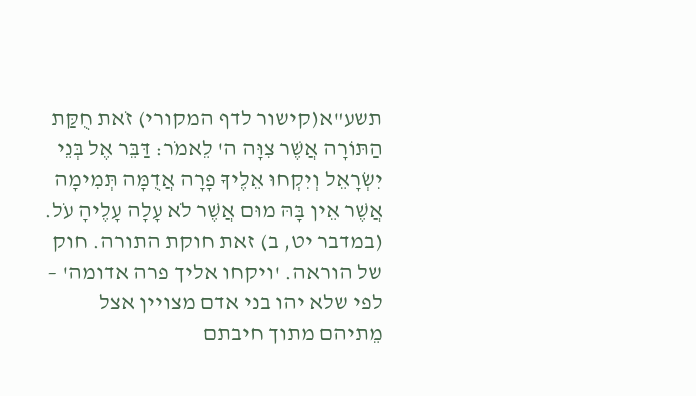תשע"א(קישור לדף המקורי) זֹאת חֻקַּת הַתּוֹרָה אֲשֶׁר צִוָּה ה' לֵאמֹר: דַּבֵּר אֶל בְּנֵי יִשְׂרָאֵל וְיִקְחוּ אֵלֶיךָ פָרָה אֲדֻמָּה תְּמִימָה אֲשֶׁר אֵין בָּהּ מוּם אֲשֶׁר לֹא עָלָה עָלֶיהָ עֹל. (במדבר יט, ב) זאת חוקת התורה. חוק של הוראה. 'ויקחו אליך פרה אדומה' – לפי שלא יהו בני אדם מצויין אצל מֵתיהם מתוך חיבתם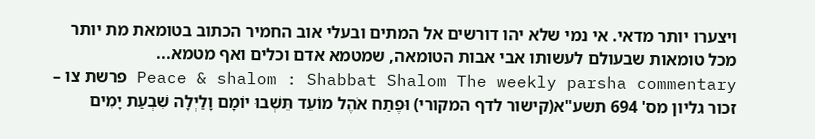ויצערו יותר מדאי. אי נמי שלא יהו דורשים אל המתים ובעלי אוב החמיר הכתוב בטומאת מת יותר מכל טומאות שבעולם לעשותו אבי אבות הטומאה, שמטמא אדם וכלים ואף מטמא...
Peace & shalom : Shabbat Shalom The weekly parsha commentary פרשת צו – זכור גליון מס' 694 תשע"א(קישור לדף המקורי) וּפֶתַח אֹהֶל מוֹעֵד תֵּשְׁבוּ יוֹמָם וָלַיְלָה שִׁבְעַת יָמִים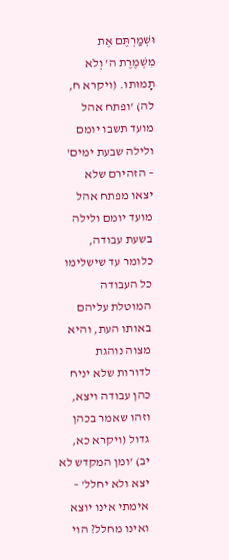וּשְׁמַרְתֶּם אֶת מִשְׁמֶרֶת ה' וְלֹא תָמוּתוּ. (ויקרא ח, לה) 'ופתח אהל מועד תשבו יומם ולילה שבעת ימים' – הזהירם שלא יצאו מפתח אהל מועד יומם ולילה בשעת עבודה, כלומר עד שישלימו כל העבודה המוטלת עליהם באותו העת, והיא מצוה נוהגת לדורות שלא יניח כהן עבודה ויצא, וזהו שאמר בכהן גדול (ויקרא כא, יב) 'ומן המקדש לא יצא ולא יחלל' – אימתי אינו יוצא ואינו מחלל? הוי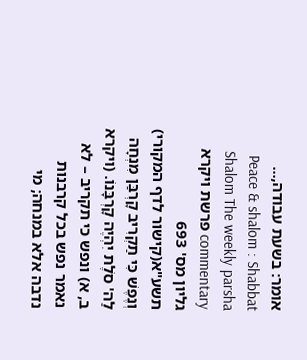אומר: בשעת עבודה,...
Peace & shalom : Shabbat Shalom The weekly parsha commentary פרשת ויקרא גליון מס' 693 תשע"א(קישור לדף המקורי) וְנֶפֶשׁ כִּי תַקְרִיב קָרְבַּן מִנְחָה לַה' סֹלֶת יִהְיֶה קָרְבָּנוֹ. (ויקרא ב, א) ונפש כי תקריב – לא נאמר נפש בכל קרבנות נדבה אלא במנחה; מי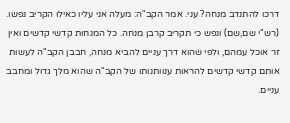דרכו להתנדב מנחה? עני. אמר הקב"ה: מעלה אני עליו כאילו הקריב נפשו. (רש"י שם,שם) ונפש כי תקריב קרבן מנחה. כל המנחות קדשי קדשים ואין זר אוכל עמהם, ולפי שהוא דרך עניים להביא מנחה, חבבן הקב"ה לעשות אותם קדשי קדשים להראות ענוותנותו של הקב"ה שהוא מלך גדול ומחבב עניים.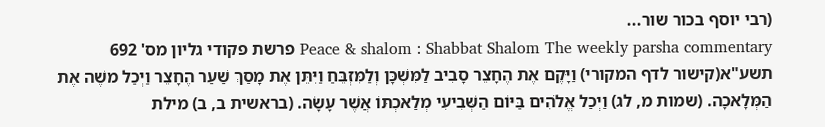(רבי יוסף בכור שור...
Peace & shalom : Shabbat Shalom The weekly parsha commentary פרשת פקודי גליון מס' 692 תשע"א(קישור לדף המקורי) וַיָּקֶם אֶת הֶחָצֵר סָבִיב לַמִּשְׁכָּן וְלַמִּזְבֵּחַ וַיִּתֵּן אֶת מָסַךְ שַׁעַר הֶחָצֵר וַיְכַל משֶׁה אֶת הַמְּלָאכָה. (שמות מ, לג) וַיְכַל אֱלֹהִים בַּיּוֹם הַשְּׁבִיעִי מְלַאכְתּוֹ אֲשֶׁר עָשָׂה. (בראשית ב, ב) מילת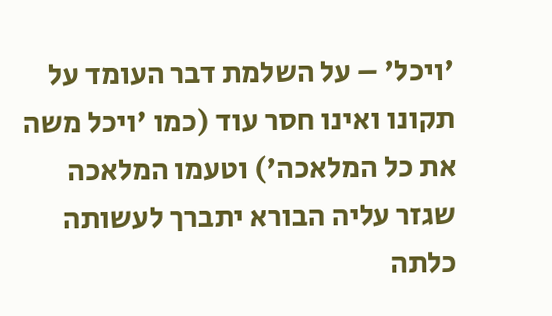'ויכל' – על השלמת דבר העומד על תקונו ואינו חסר עוד (כמו 'ויכל משה את כל המלאכה') וטעמו המלאכה שגזר עליה הבורא יתברך לעשותה כלתה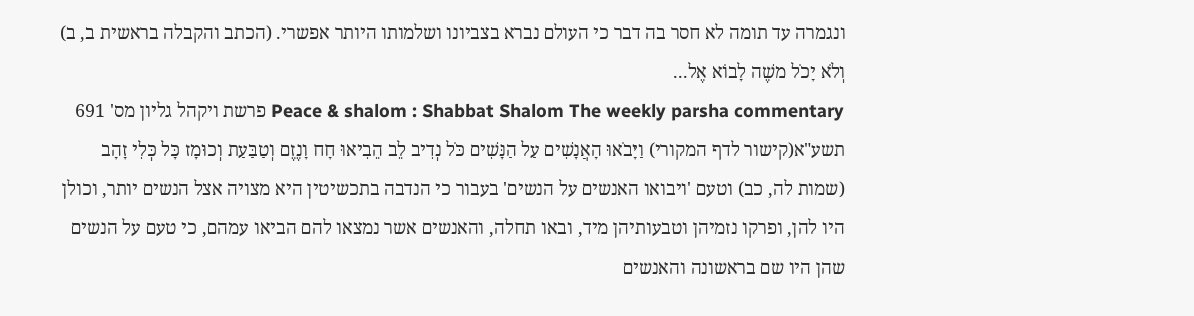ונגמרה עד תומה לא חסר בה דבר כי העולם נברא בצביונו ושלמותו היותר אפשרי. (הכתב והקבלה בראשית ב, ב) וְלֹא יָכֹל משֶׁה לָבוֹא אֶל...
Peace & shalom : Shabbat Shalom The weekly parsha commentary פרשת ויקהל גליון מס' 691 תשע"א(קישור לדף המקורי) וַיָּבֹאוּ הָאֲנָשִׁים עַל הַנָּשִׁים כֹּל נְדִיב לֵב הֵבִיאוּ חָח וָנֶזֶם וְטַבַּעַת וְכוּמָז כָּל כְּלִי זָהָב (שמות לה, כב) וטעם 'ויבואו האנשים על הנשים' בעבור כי הנדבה בתכשיטין היא מצויה אצל הנשים יותר, וכולן היו להן, ופרקו נזמיהן וטבעותיהן מיד, ובאו תחלה, והאנשים אשר נמצאו להם הביאו עמהם, כי טעם על הנשים שהן היו שם בראשונה והאנשים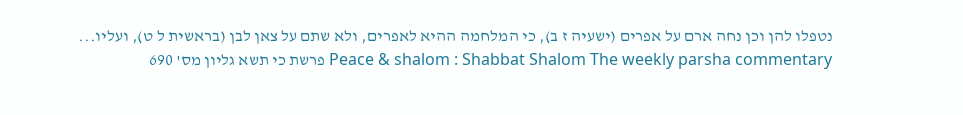נטפלו להן וכן נחה ארם על אפרים (ישעיה ז ב), כי המלחמה ההיא לאפרים, ולא שתם על צאן לבן (בראשית ל ט), ועליו...
Peace & shalom : Shabbat Shalom The weekly parsha commentary פרשת כי תשא גליון מס' 690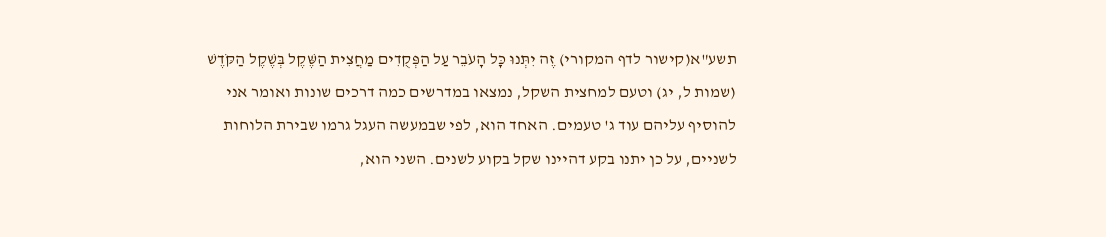תשע"א(קישור לדף המקורי) זֶה יִתְּנוּ כָּל הָעֹבֵר עַל הַפְּקֻדִים מַחֲצִית הַשֶּׁקֶל בְּשֶׁקֶל הַקֹּדֶשׁ (שמות ל, יג) וטעם למחצית השקל, נמצאו במדרשים כמה דרכים שונות ואומר אני להוסיף עליהם עוד ג' טעמים. האחד הוא, לפי שבמעשה העגל גרמו שבירת הלוחות לשניים, על כן יתנו בקע דהיינו שקל בקוע לשנים. השני הוא,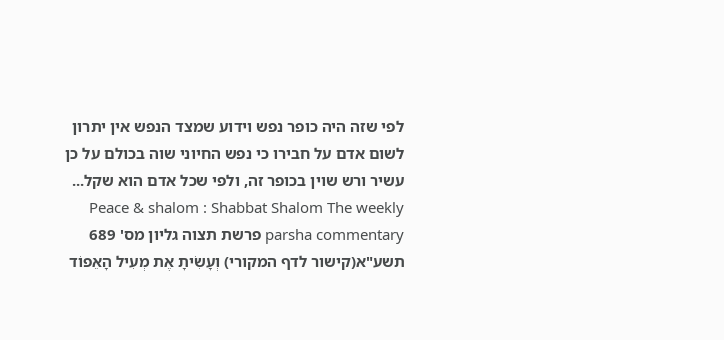לפי שזה היה כופר נפש וידוע שמצד הנפש אין יתרון לשום אדם על חבירו כי נפש החיוני שוה בכולם על כן עשיר ורש שוין בכופר זה, ולפי שכל אדם הוא שקל...
Peace & shalom : Shabbat Shalom The weekly parsha commentary פרשת תצוה גליון מס' 689 תשע"א(קישור לדף המקורי) וְעָשִׂיתָ אֶת מְעִיל הָאֵפוֹד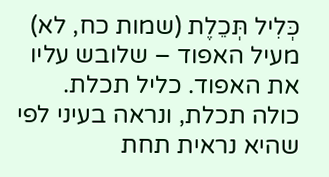כְּלִיל תְּכֵלֶת (שמות כח, לא) מעיל האפוד – שלובש עליו את האפוד. כליל תכלת. כולה תכלת, ונראה בעיני לפי שהיא נראית תחת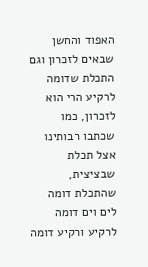האפוד והחשן שבאים לזכרון וגם התכלת שדומה לרקיע הרי הוא לזכרון, כמו שכתבו רבותינו אצל תכלת שבציצית, שהתכלת דומה לים וים דומה לרקיע ורקיע דומה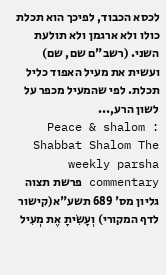לכסא הכבוד, לפיכך הוא תכלת כולו ולא ארגמן ולא תולעת השני. (רשב"ם שם, שם) ועשית את מעיל האפוד כליל תכלת. לפי שהמעיל מכפר על לשון הרע,...
Peace & shalom : Shabbat Shalom The weekly parsha commentary פרשת תצוה גליון מס' 689 תשע"א(קישור לדף המקורי) וְעָשִׂיתָ אֶת מְעִיל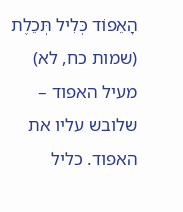הָאֵפוֹד כְּלִיל תְּכֵלֶת (שמות כח, לא) מעיל האפוד – שלובש עליו את האפוד. כליל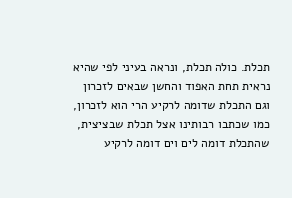תכלת. כולה תכלת, ונראה בעיני לפי שהיא נראית תחת האפוד והחשן שבאים לזכרון וגם התכלת שדומה לרקיע הרי הוא לזכרון, כמו שכתבו רבותינו אצל תכלת שבציצית, שהתכלת דומה לים וים דומה לרקיע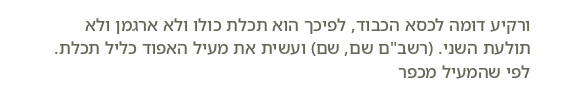ורקיע דומה לכסא הכבוד, לפיכך הוא תכלת כולו ולא ארגמן ולא תולעת השני. (רשב"ם שם, שם) ועשית את מעיל האפוד כליל תכלת. לפי שהמעיל מכפר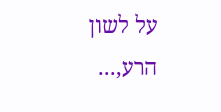על לשון הרע,...